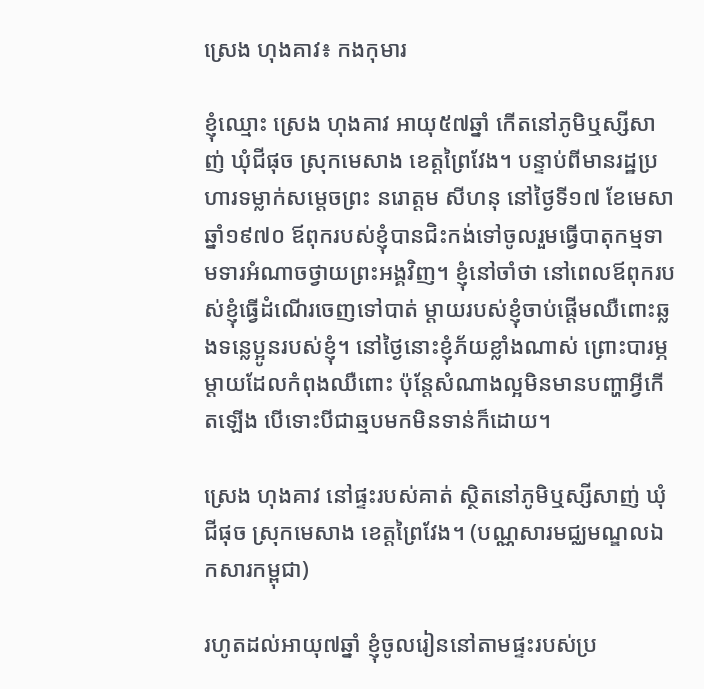ស្រេង ហុងគាវ៖ កងកុមារ

ខ្ញុំឈ្មោះ ស្រេង ហុងគាវ អាយុ៥៧ឆ្នាំ កើតនៅភូមិឬស្សីសាញ់ ឃុំជីផុច ស្រុកមេសាង ខេត្តព្រៃវែង។ បន្ទាប់ពីមានរដ្ឋប្រហារទម្លាក់សម្ដេចព្រះ នរោត្តម សីហនុ នៅថ្ងៃទី១៧ ខែមេសា ឆ្នាំ១៩៧០ ឪពុករបស់ខ្ញុំបានជិះកង់ទៅចូលរួមធ្វើបាតុកម្មទាមទារអំណាចថ្វាយព្រះអង្គវិញ។ ខ្ញុំនៅចាំថា នៅពេលឪពុករបស់ខ្ញុំធ្វើដំណើរចេញទៅបាត់ ម្ដាយរបស់ខ្ញុំចាប់ផ្តើមឈឺពោះឆ្លងទន្លេប្អូនរបស់ខ្ញុំ។ នៅថ្ងៃនោះខ្ញុំភ័យខ្លាំងណាស់ ព្រោះបារម្ភម្ដាយដែលកំពុងឈឺពោះ ប៉ុន្តែសំណាងល្អមិនមានបញ្ហាអ្វីកើតឡើង បើទោះបីជាឆ្មបមកមិនទាន់ក៏ដោយ។

ស្រេង ហុងគាវ នៅផ្ទះរបស់គាត់ ស្ថិតនៅភូមិឬស្សីសាញ់ ឃុំជីផុច ស្រុកមេសាង ខេត្តព្រៃវែង។ (បណ្ណសារមជ្ឈមណ្ឌលឯកសារកម្ពុជា)

រហូតដល់អាយុ៧ឆ្នាំ ខ្ញុំចូលរៀននៅតាមផ្ទះរបស់ប្រ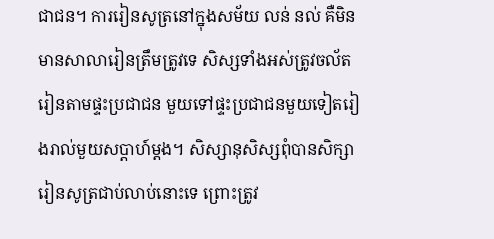ជាជន។ ការរៀនសូត្រនៅក្នុងសម័យ លន់ នល់ គឺមិនមានសាលារៀនត្រឹមត្រូវទេ សិស្សទាំងអស់ត្រូវចល័តរៀនតាមផ្ទះប្រជាជន មួយទៅផ្ទះប្រជាជនមួយទៀតរៀងរាល់មួយសប្ដាហ៍ម្ដង។ សិស្សានុសិស្សពុំបានសិក្សារៀនសូត្រជាប់លាប់នោះទេ ព្រោះត្រូវ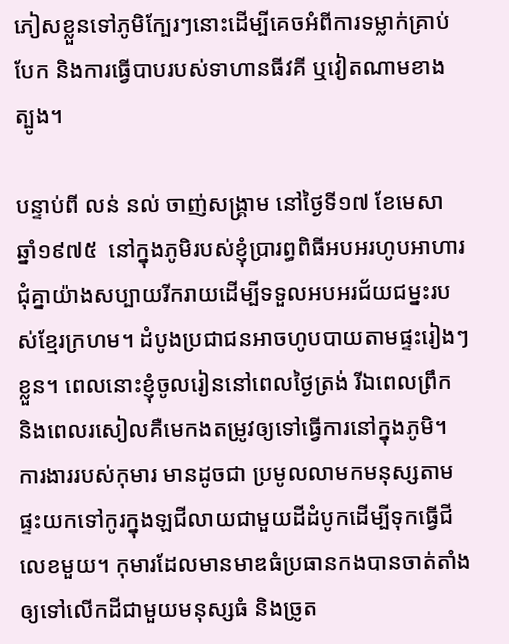ភៀសខ្លួនទៅភូមិក្បែរៗនោះដើម្បីគេចអំពីការទម្លាក់គ្រាប់បែក និងការធ្វើបាបរបស់ទាហានធីវគី ឬវៀតណាមខាងត្បូង។

បន្ទាប់ពី លន់ នល់ ចាញ់សង្គ្រាម នៅថ្ងៃទី១៧ ខែមេសា ឆ្នាំ១៩៧៥  នៅក្នុងភូមិរបស់ខ្ញុំប្រារព្ធពិធីអបអរហូបអាហារជុំគ្នាយ៉ាងសប្បាយរីករាយដើម្បីទទួលអបអរជ័យជម្នះរបស់ខ្មែរក្រហម។ ដំបូងប្រជាជនអាចហូបបាយតាមផ្ទះរៀងៗខ្លួន។ ពេលនោះខ្ញុំចូលរៀននៅពេលថ្ងៃត្រង់ រីឯពេលព្រឹក និងពេលរសៀលគឺមេកងតម្រូវឲ្យទៅធ្វើការនៅក្នុងភូមិ។ ការងាររបស់កុមារ មានដូចជា ប្រមូលលាមកមនុស្សតាមផ្ទះយកទៅកូរក្នុងឡជីលាយជាមួយដីដំបូកដើម្បីទុកធ្វើជីលេខមួយ។ កុមារដែលមានមាឌធំប្រធានកងបានចាត់តាំងឲ្យទៅលើកដីជាមួយមនុស្សធំ និងច្រូត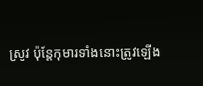ស្រូវ ប៉ុន្តែកុមារទាំងនោះត្រូវឡើង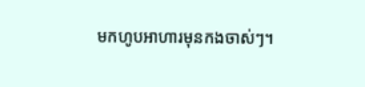មកហូបអាហារមុនកងចាស់ៗ។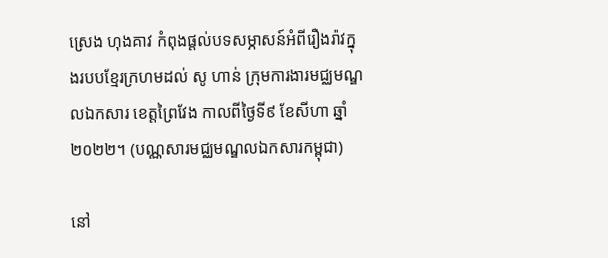ស្រេង ហុងគាវ កំពុងផ្ដល់បទសម្ភាសន៍អំពីរឿងរ៉ាវក្នុងរបបខ្មែរក្រហមដល់ សូ ហាន់ ក្រុមការងារមជ្ឈមណ្ឌលឯកសារ ខេត្តព្រៃវែង កាលពីថ្ងៃទី៩ ខែសីហា ឆ្នាំ២០២២។ (បណ្ណសារមជ្ឈមណ្ឌលឯកសារកម្ពុជា)

នៅ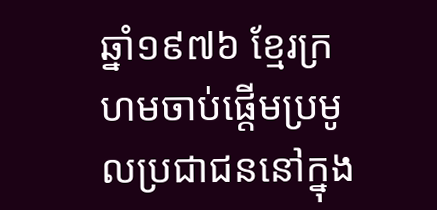ឆ្នាំ១៩៧៦ ខ្មែរក្រហមចាប់ផ្តើមប្រមូលប្រជាជននៅក្នុង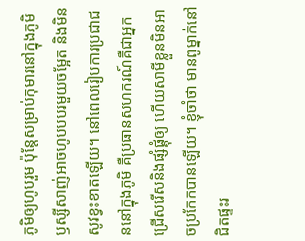ភូមិឲ្យហូបរួម ប៉ុន្តែសម្រាប់កុមារនៅក្នុងភូមិឫស្សីសាញ់អាចហូបបបរមួយចម្អែត និងមិនសូវខ្វះខាតឡើយ។ នៅពេលរៀបការប្រជាជននៅក្នុងភូមិ គឺប្រធានសហករណ៍គឺជាអ្នកជ្រើសរើសនិងផ្សំផ្គុំឲ្យ ហើយសាមីខ្លួនមិនអាចប្រកែកបានឡើយ។ ខ្ញុំចាំថា មានពូម្នាក់នៅជិតផ្ទះរ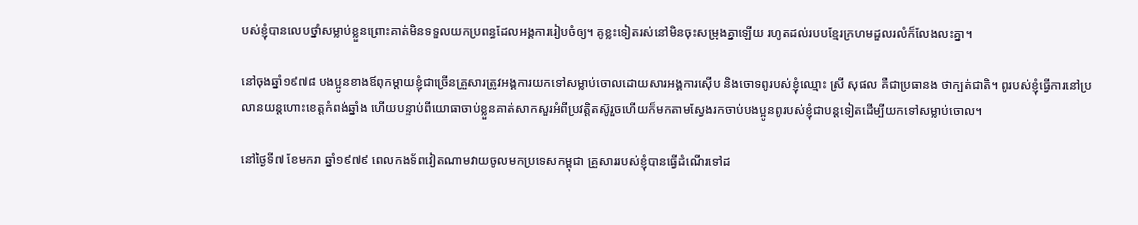បស់ខ្ញុំបានលេបថ្នាំសម្លាប់ខ្លួនព្រោះគាត់មិនទទួលយកប្រពន្ធដែលអង្គការរៀបចំឲ្យ។ គូខ្លះទៀតរស់នៅមិនចុះសម្រុងគ្នាឡើយ រហូតដល់របបខ្មែរក្រហមដួលរលំក៏លែងលះគ្នា។

នៅចុងឆ្នាំ១៩៧៨ បងប្អូនខាងឪពុកម្ដាយខ្ញុំជាច្រើនគ្រួសារត្រូវអង្គការយកទៅសម្លាប់ចោលដោយសារអង្គការស៊ើប និងចោទពូរបស់ខ្ញុំឈ្មោះ ស្រី សុផល គឺជាប្រធានង ថាក្បត់ជាតិ។ ពូរបស់ខ្ញុំធ្វើការនៅប្រលានយន្តហោះខេត្តកំពង់ឆ្នាំង ហើយបន្ទាប់ពីយោធាចាប់ខ្លួនគាត់សាកសួរអំពីប្រវត្តិតស៊ូរួចហើយក៏មកតាមស្វែងរកចាប់បងប្អូនពូរបស់ខ្ញុំជាបន្តទៀតដើម្បីយកទៅសម្លាប់ចោល។

នៅថ្ងៃទី៧ ខែមករា ឆ្នាំ១៩៧៩ ពេលកងទ័ពវៀតណាមវាយចូលមកប្រទេសកម្ពុជា គ្រួសាររបស់ខ្ញុំបានធ្វើដំណើរទៅដ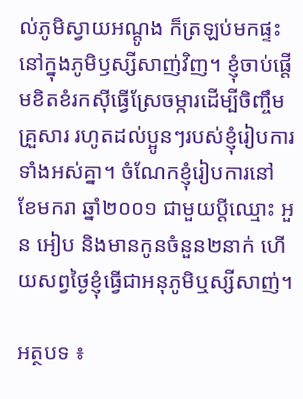ល់ភូមិស្វាយអណ្ដូង ក៏ត្រឡប់មកផ្ទះនៅក្នុងភូមិឫស្សីសាញ់វិញ។ ខ្ញុំចាប់ផ្ដើមខិតខំរកស៊ីធ្វើស្រែចម្ការដើម្បីចិញ្ចឹមគ្រួសារ រហូតដល់ប្អូនៗរបស់ខ្ញុំរៀបការទាំងអស់គ្នា។ ចំណែកខ្ញុំរៀបការនៅ ខែមករា ឆ្នាំ២០០១ ជាមួយប្ដីឈ្មោះ អួន អៀប និងមានកូនចំនួន២នាក់ ហើយសព្វថ្ងៃខ្ញុំធ្វើជាអនុភូមិឬស្សីសាញ់។

អត្ថបទ ៖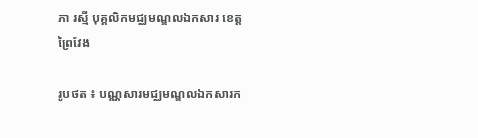ភា រស្មី បុគ្គលិកមជ្ឈមណ្ឌលឯកសារ ខេត្តព្រៃវែង

រូបថត ៖ បណ្ណសារមជ្ឈមណ្ឌលឯកសារក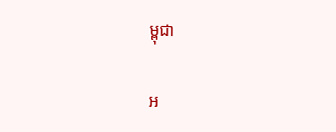ម្ពុជា

អ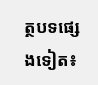ត្ថបទផ្សេងទៀត៖